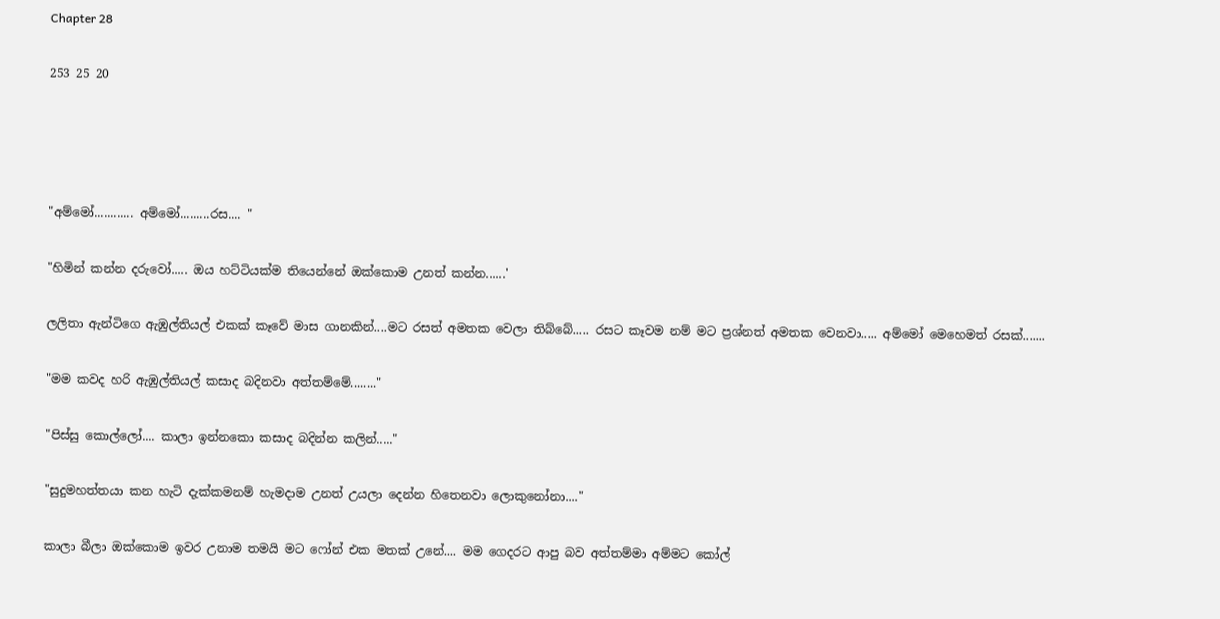Chapter 28

253 25 20




"අම්මෝ............ අම්මෝ.........රස.... "

"හිමින් කන්න දරුවෝ..... ඔය හට්ටියක්ම තියෙන්නේ ඔක්කොම උනත් කන්න......'

ලලිතා ඇන්ටිගෙ ඇඹුල්තියල් එකක් කෑවේ මාස ගානකින්....මට රසත් අමතක වෙලා තිබ්බේ..... රසට කෑවම නම් මට ප්‍රශ්නත් අමතක වෙනවා..... අම්මෝ මෙහෙමත් රසක්.......

"මම කවද හරි ඇඹුල්තියල් කසාද බදිනවා අත්තම්මේ........"

"පිස්සු කොල්ලෝ.... කාලා ඉන්නකො කසාද බදින්න කලින්....."

"සුදුමහත්තයා කන හැටි දැක්කමනම් හැමදාම උනත් උයලා දෙන්න හිතෙනවා ලොකුනෝනා...."

කාලා බීලා ඔක්කොම ඉවර උනාම තමයි මට ෆෝන් එක මතක් උනේ.... මම ගෙදරට ආපු බව අත්තම්මා අම්මට කෝල්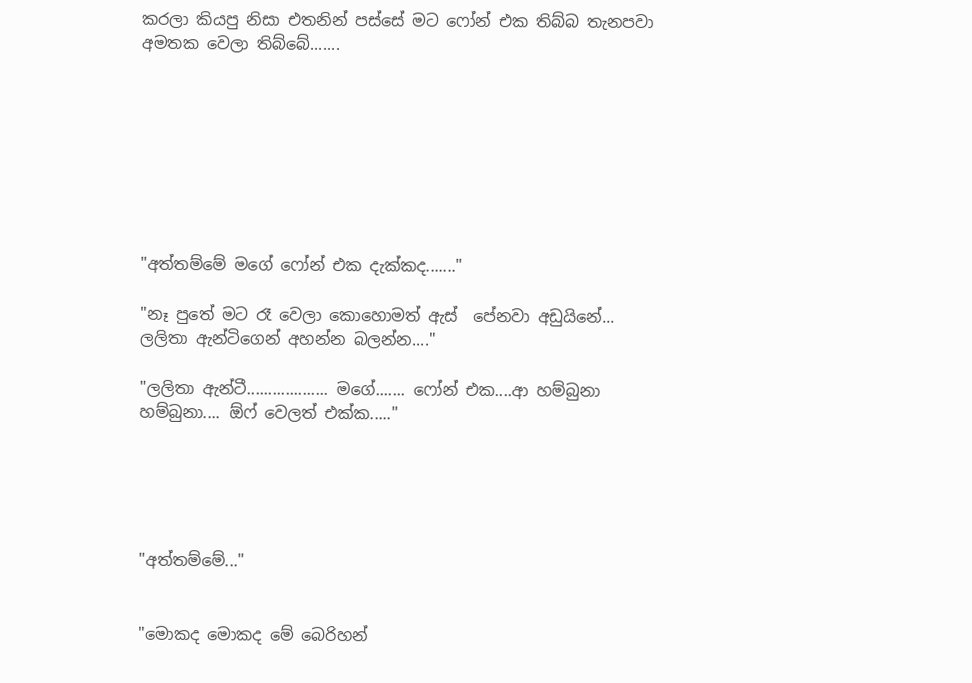කරලා කියපු නිසා එතනින් පස්සේ මට ෆෝන් එක තිබ්බ තැනපවා අමතක වෙලා තිබ්බේ.......








"අත්තම්මේ මගේ ෆෝන් එක දැක්කද......."

"නෑ පුතේ මට රෑ වෙලා කොහොමත් ඇස්  පේනවා අඩුයිනේ... ලලිතා ඇන්ටිගෙන් අහන්න බලන්න...."

"ලලිතා ඇන්ටී................... මගේ....... ෆෝන් එක....ආ හම්බුනා හම්බුනා.... ඕෆ් වෙලත් එක්ක....."





"අත්තම්මේ..."


"මොකද මොකද මේ බෙරිහන්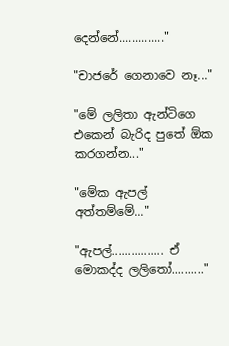දෙන්නේ.............."

"චාජරේ ගෙනාවෙ නෑ..."

"මේ ලලිතා ඇන්ටිගෙ එකෙන් බැරිද පුතේ ඕක කරගන්න..."

"මේක ඇපල් අත්තම්මේ..."

"ඇපල්................ ඒ මොකද්ද ලලිතෝ.........."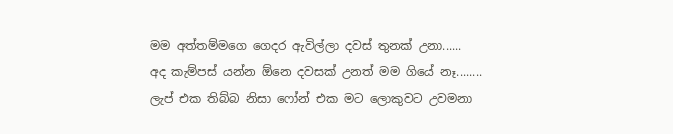මම අත්තම්මගෙ ගෙදර ඇවිල්ලා දවස් තුනක් උනා......
අද කැම්පස් යන්න ඕනෙ දවසක් උනත් මම ගියේ නෑ........
ලැප් එක තිබ්බ නිසා ෆෝන් එක මට ලොකුවට උවමනා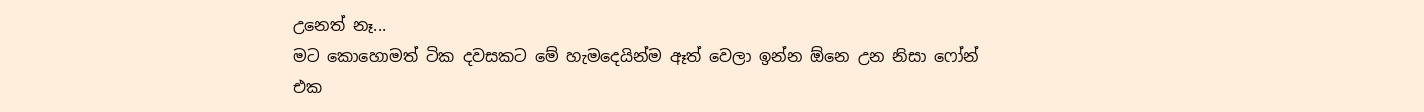උනෙත් නෑ...
මට කොහොමත් ටික දවසකට මේ හැමදෙයින්ම ඈත් වෙලා ඉන්න ඕනෙ උන නිසා ෆෝන් එක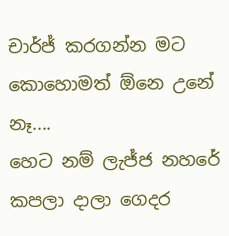චාර්ජ් කරගන්න මට කොහොමත් ඕනෙ උනේ නෑ....
හෙට නම් ලැජ්ජ නහරේ කපලා දාලා ගෙදර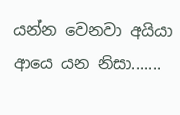යන්න වෙනවා අයියා ආයෙ යන නිසා.......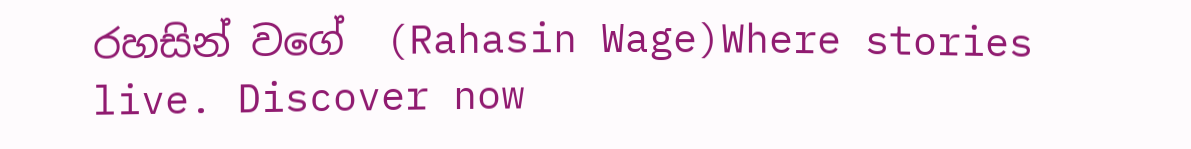රහසින් වගේ  (Rahasin Wage)Where stories live. Discover now